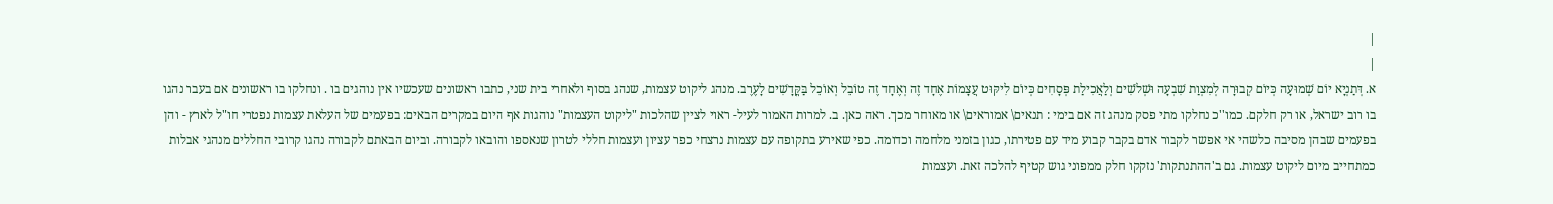|
|
א. דְּתַנְיָא יוֹם שְׁמוּעָה כְּיוֹם קְבוּרָה לְמִצְוַת שִׁבְעָה וּשְׁלֹשִׁים וְלַאֲכִילַת פְּסָחִים כְּיוֹם לִיקּוּט עֲצָמוֹת אֶחָד זֶה וְאֶחָד זֶה טוֹבֵל וְאוֹכֵל בַּקֳּדָשִׁים לָעֶרֶב. מנהג ליקוט עצמות, שנהג בסוף ולאחרי בית שני, כתבו ראשונים שעכשיו אין נוהגים בו . ונחלקו בו ראשונים אם בעבר נהגו בו רוב ישראל, או רק חלקם. כמו''כ נחלקו מתי פסק מנהג זה אם בימי : תנאים\ אמוראים\ או מאוחר מכך. ראה כאן. ב. למרות האמור לעיל- ראוי לציין שהלכות "ליקוט העצמות" נוהגות אף היום במקרים הבאים: בפעמים של העלאת עצמות נפטרי חו"ל לארץ - והן בפעמים שבהן מסיבה כלשהי אי אפשר לקבור אדם בקבר קבוע מיד עם פטירתו, כגון בזמני מלחמה וכדומה. כפי שאירע בתקופה עם עצמות נרצחי כפר עציון ועצמות חללי לטרון שנאספו והובאו לקבורה. וביום הבאתם לקבורה נהגו קרובי החללים מנהגי אבלות כמתחייב מיום ליקוט עצמות. גם ב'ההתנתקות' נזקקו חלק ממפוני גוש קטיף להלכה זאת. ועצמות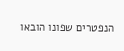הנפטרים שפונו הובאו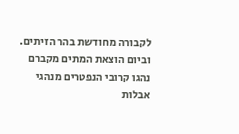לקבורה מחודשת בהר הזיתים. וביום הוצאת המתים מקברם נהגו קרובי הנפטרים מנהגי אבלות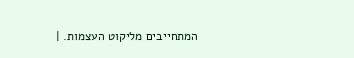המתחייבים מליקוט העצמות. |